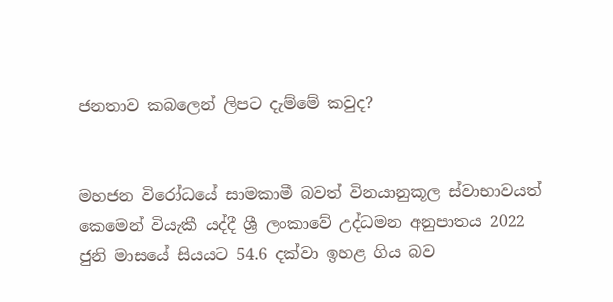ජනතාව කබලෙන් ලිපට දැම්මේ කවුද?


මහජන විරෝධයේ සාමකාමී බවත් විනයානුකූල ස්වාභාවයත් කෙමෙන් වියැකී යද්දී ශ්‍රී ලංකාවේ උද්ධමන අනුපාතය 2022 ජුනි මාසයේ සියයට 54.6 දක්වා ඉහළ ගිය බව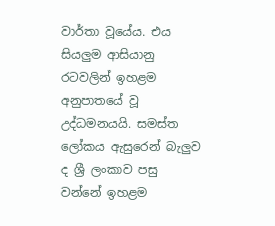වාර්තා වූයේය. එය සියලුම ආසියානු රටවලින් ඉහළම අනුපාතයේ වූ උද්ධමනයයි. සමස්ත ලෝකය ඇසුරෙන් බැලුව ද ශ්‍රී ලංකාව පසු වන්නේ ඉහළම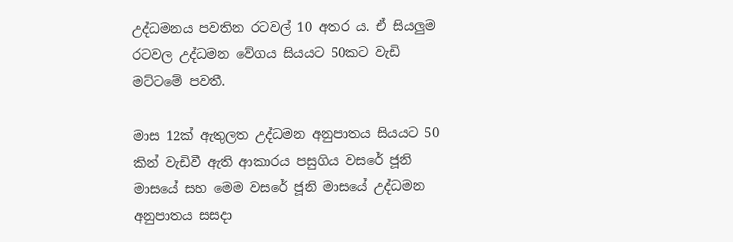උද්ධමනය පවතින රටවල් 10 අතර ය. ඒ සියලුම රටවල උද්ධමන වේගය සියයට 50කට වැඩි මට්ටමේ පවතී.

මාස 12ක් ඇතුලත උද්ධමන අනුපාතය සියයට 50 කින් වැඩිවී ඇති ආකාරය පසුගිය වසරේ ජූනි මාසයේ සහ මෙම වසරේ ජූනි මාසයේ උද්ධමන අනුපාතය සසදා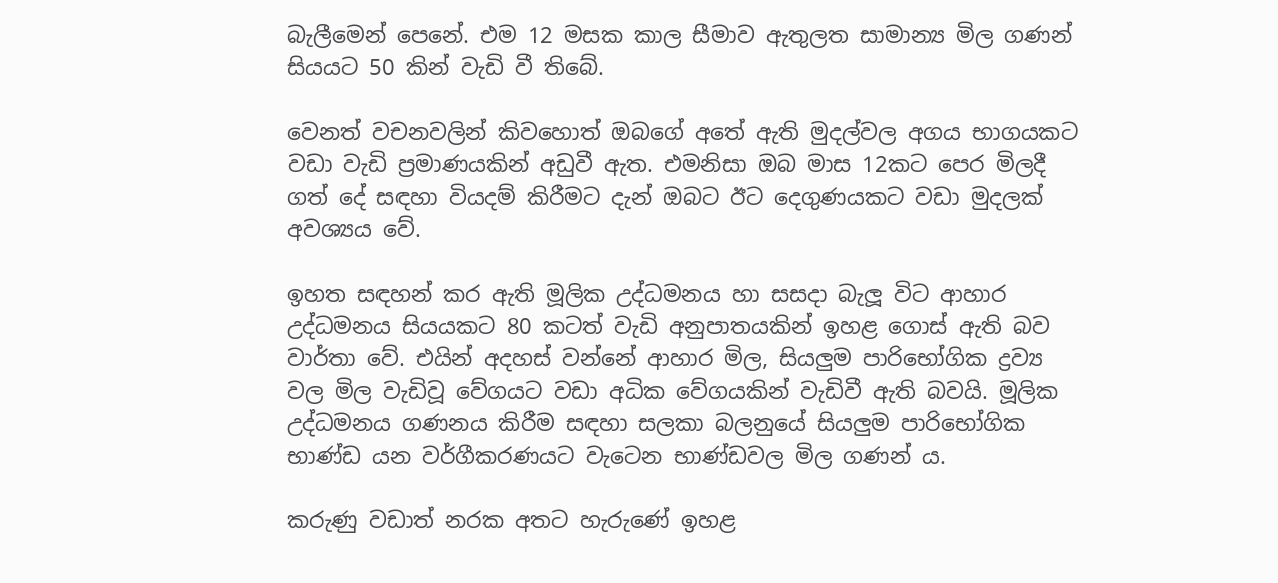බැලීමෙන් පෙනේ. එම 12 මසක කාල සීමාව ඇතුලත සාමාන්‍ය මිල ගණන් සියයට 50 කින් වැඩි වී තිබේ.

වෙනත් වචනවලින් කිවහොත් ඔබගේ අතේ ඇති මුදල්වල අගය භාගයකට වඩා වැඩි ප්‍රමාණයකින් අඩුවී ඇත. එමනිසා ඔබ මාස 12කට පෙර මිලදී ගත් දේ සඳහා වියදම් කිරීමට දැන් ඔබට ඊට දෙගුණයකට වඩා මුදලක් අවශ්‍යය වේ.

ඉහත සඳහන් කර ඇති මූලික උද්ධමනය හා සසදා බැලූ විට ආහාර උද්ධමනය සියයකට 80 කටත් වැඩි අනුපාතයකින් ඉහළ ගොස් ඇති බව වාර්තා වේ. එයින් අදහස් වන්නේ ආහාර මිල, සියලුම පාරිභෝගික ද්‍රව්‍ය වල මිල වැඩිවූ වේගයට වඩා අධික වේගයකින් වැඩිවී ඇති බවයි. මූලික උද්ධමනය ගණනය කිරීම සඳහා සලකා බලනුයේ සියලුම පාරිභෝගික භාණ්ඩ යන වර්ගීකරණයට වැටෙන භාණ්ඩවල මිල ගණන් ය.

කරුණු වඩාත් නරක අතට හැරුණේ ඉහළ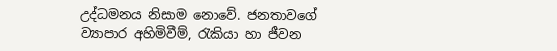උද්ධමනය නිසාම නොවේ. ජනතාවගේ ව්‍යාපාර අහිමිවීම්, රැකියා හා ජීවන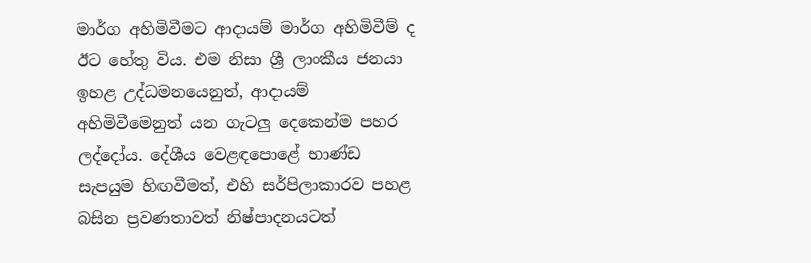මාර්ග අහිමිවීමට ආදායම් මාර්ග අහිමිවීම් ද ඊට හේතු විය. එම නිසා ශ්‍රී ලාංකීය ජනයා ඉහළ උද්ධමනයෙනුත්, ආදායම් අහිමිවීමෙනුත් යන ගැටලු දෙකෙන්ම පහර ලද්දෝය. දේශීය වෙළඳපොළේ භාණ්ඩ සැපයුම හිඟවීමත්, එහි සර්පිලාකාරව පහළ බසින ප්‍රවණතාවත් නිෂ්පාදනයටත්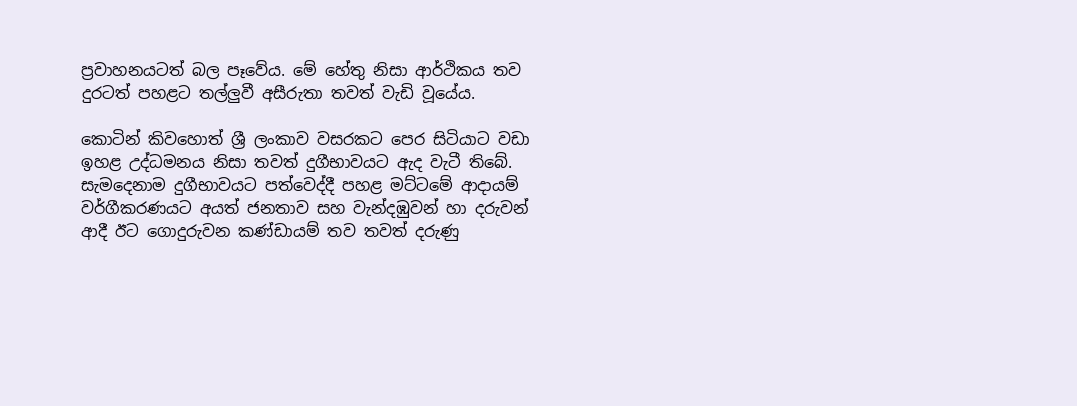ප්‍රවාහනයටත් බල පෑවේය. මේ හේතු නිසා ආර්ථිකය තව දුරටත් පහළට තල්ලුවී අසීරුතා තවත් වැඩි වූයේය.

කොටින් කිවහොත් ශ්‍රී ලංකාව වසරකට පෙර සිටියාට වඩා ඉහළ උද්ධමනය නිසා තවත් දුගීභාවයට ඇද වැටී තිබේ. සැමදෙනාම දුගීභාවයට පත්වෙද්දී පහළ මට්ටමේ ආදායම් වර්ගීකරණයට අයත් ජනතාව සහ වැන්දඹුවන් හා දරුවන් ආදී ඊට ගොදුරුවන කණ්ඩායම් තව තවත් දරුණු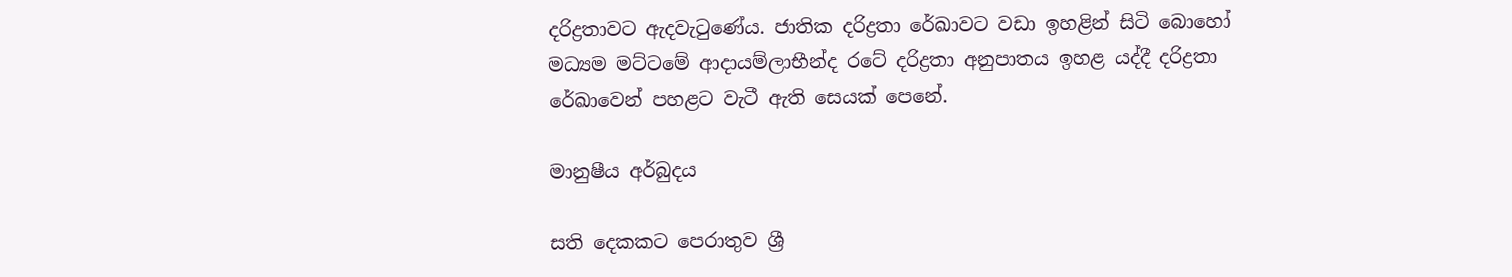දරිද්‍රතාවට ඇදවැටුණේය. ජාතික දරිද්‍රතා රේඛාවට වඩා ඉහළින් සිටි බොහෝ මධ්‍යම මට්ටමේ ආදායම්ලාභීන්ද රටේ දරිද්‍රතා අනුපාතය ඉහළ යද්දී දරිද්‍රතා රේඛාවෙන් පහළට වැටී ඇති සෙයක් පෙනේ.

මානුෂීය අර්බුදය

සති දෙකකට පෙරාතුව ශ්‍රී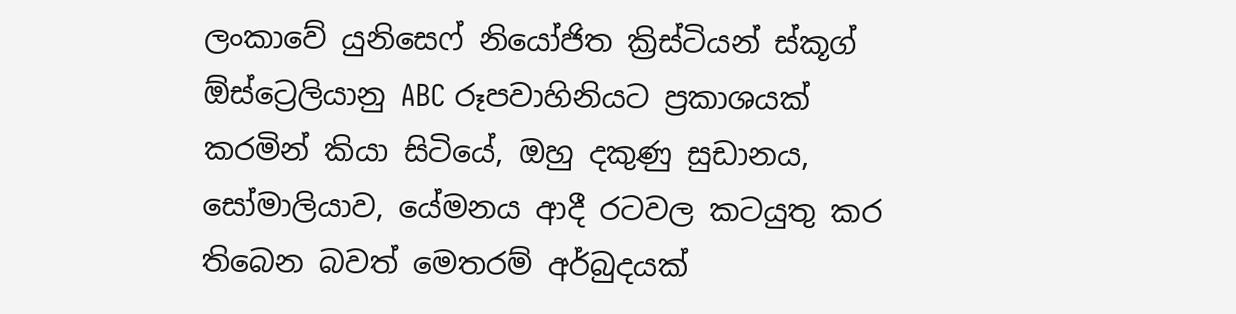ලංකාවේ යුනිසෙෆ් නියෝජිත ක්‍රිස්ටියන් ස්කූග් ඕස්ට්‍රෙලියානු ABC රූපවාහිනියට ප්‍රකාශයක් කරමින් කියා සිටියේ, ඔහු දකුණු සුඩානය, සෝමාලියාව, යේමනය ආදී රටවල කටයුතු කර තිබෙන බවත් මෙතරම් අර්බුදයක්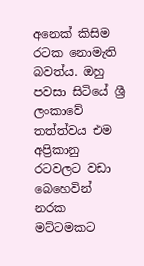අනෙක් කිසිම රටක නොමැති බවත්ය. ඔහු පවසා සිටියේ ශ්‍රී ලංකාවේ තත්ත්වය එම අප්‍රිකානු රටවලට වඩා බෙහෙවින් නරක මට්ටමකට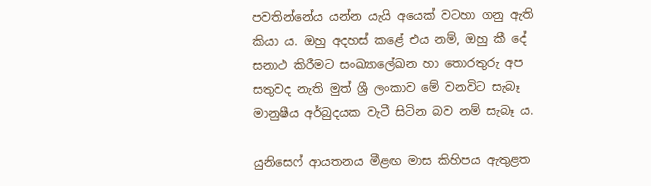පවතින්නේය යන්න යැයි අයෙක් වටහා ගනු ඇති කියා ය. ඔහු අදහස් කළේ එය නම්, ඔහු කී දේ සනාථ කිරීමට සංඛ්‍යාලේඛන හා තොරතුරු අප සතුවද නැති මුත් ශ්‍රී ලංකාව මේ වනවිට සැබෑ මානුෂීය අර්බුදයක වැටී සිටින බව නම් සැබෑ ය.

යුනිසෙෆ් ආයතනය මීළඟ මාස කිහිපය ඇතුළත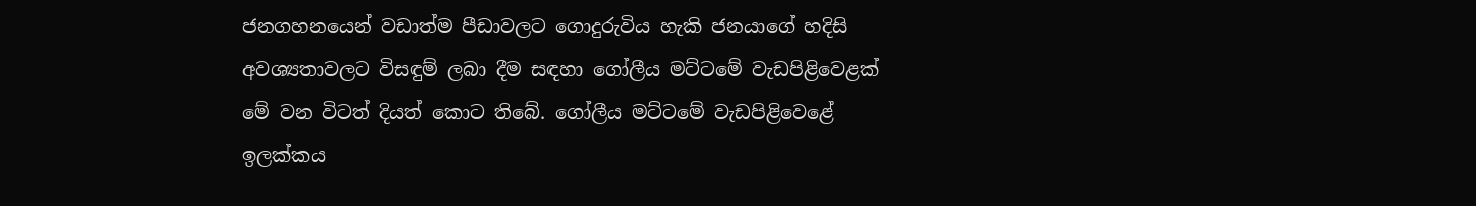ජනගහනයෙන් වඩාත්ම පීඩාවලට ගොදුරුවිය හැකි ජනයාගේ හදිසි අවශ්‍යතාවලට විසඳුම් ලබා දීම සඳහා ගෝලීය මට්ටමේ වැඩපිළිවෙළක් මේ වන විටත් දියත් කොට තිබේ. ගෝලීය මට්ටමේ වැඩපිළිවෙළේ ඉලක්කය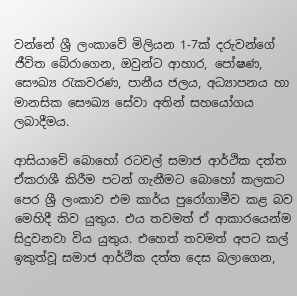වන්නේ ශ්‍රී ලංකාවේ මිලියන 1-7ක් දරුවන්ගේ ජීවිත බේරාගෙන, ඔවුන්ට ආහාර, පෝෂණ, සෞඛ්‍ය රැකවරණ, පානීය ජලය, අධ්‍යාපනය හා මානසික සෞඛ්‍ය සේවා අතින් සහයෝගය ලබාදීමය.

ආසියාවේ බොහෝ රටවල් සමාජ ආර්ථික දත්ත ඒකරාශී කිරීම පටන් ගැනීමට බොහෝ කලකට පෙර ශ්‍රී ලංකාව එම කාර්ය පුරෝගාමීව කළ බව මෙහිදී කිව යුතුය. එය තවමත් ඒ ආකාරයෙන්ම සිදුවනවා විය යුතුය. එහෙත් තවමත් අපට කල් ඉකුත්වූ සමාජ ආර්ථික දත්ත දෙස බලාගෙන,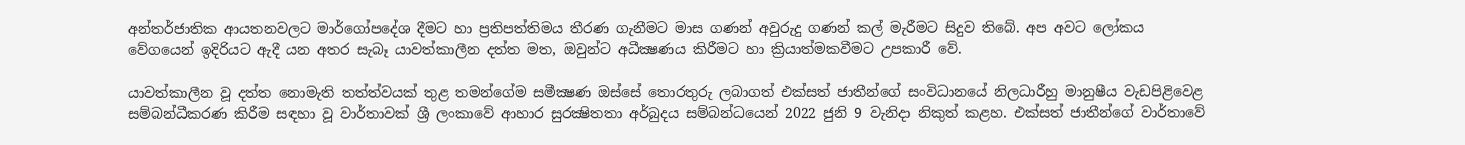අන්තර්ජාතික ආයතනවලට මාර්ගෝපදේශ දීමට හා ප්‍රතිපත්තිමය තීරණ ගැනීමට මාස ගණන් අවුරුදු ගණන් කල් මැරීමට සිදුව තිබේ. අප අවට ලෝකය වේගයෙන් ඉදිරියට ඇදී යන අතර සැබෑ යාවත්කාලීන දත්ත මත, ඔවුන්ට අධීක්‍ෂණය කිරීමට හා ක්‍රියාත්මකවීමට උපකාරී වේ.

යාවත්කාලීන වූ දත්ත නොමැති තත්ත්වයක් තුළ තමන්ගේම සමීක්‍ෂණ ඔස්සේ තොරතුරු ලබාගත් එක්සත් ජාතීන්ගේ සංවිධානයේ නිලධාරීහු මානුෂීය වැඩපිළිවෙළ සම්බන්ධීකරණ කිරීම සඳහා වූ වාර්තාවක් ශ්‍රී ලංකාවේ ආහාර සුරක්‍ෂිතතා අර්බුදය සම්බන්ධයෙන් 2022 ජුනි 9 වැනිදා නිකුත් කළහ. එක්සත් ජාතීන්ගේ වාර්තාවේ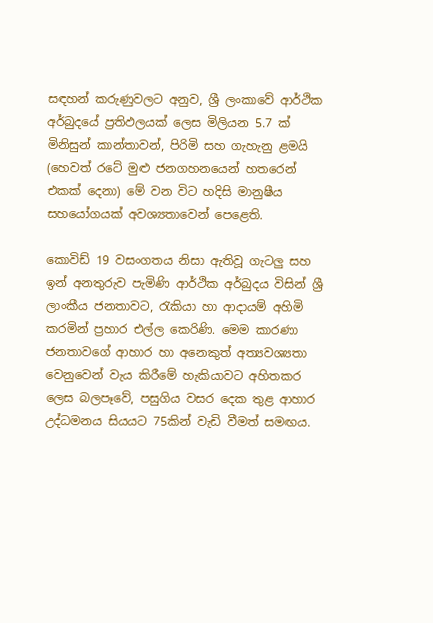සඳහන් කරුණුවලට අනුව, ශ්‍රී ලංකාවේ ආර්ථික අර්බුදයේ ප්‍රතිඵලයක් ලෙස මිලියන 5.7 ක් මිනිසුන් කාන්තාවන්, පිරිමි සහ ගැහැනු ළමයි (හෙවත් රටේ මුළු ජනගහනයෙන් හතරෙන් එකක් දෙනා) මේ වන විට හදිසි මානුෂීය සහයෝගයක් අවශ්‍යතාවෙන් පෙළෙති.

කොවිඩ් 19 වසංගතය නිසා ඇතිවූ ගැටලු සහ ඉන් අනතුරුව පැමිණි ආර්ථික අර්බුදය විසින් ශ්‍රී ලාංකීය ජනතාවට, රැකියා හා ආදායම් අහිමි කරමින් ප්‍රහාර එල්ල කෙරිණි. මෙම කාරණා ජනතාවගේ ආහාර හා අනෙකුත් අත්‍යවශ්‍යතා වෙනුවෙන් වැය කිරීමේ හැකියාවට අහිතකර ලෙස බලපෑවේ, පසුගිය වසර දෙක තුළ ආහාර උද්ධමනය සියයට 75කින් වැඩි වීමත් සමඟය.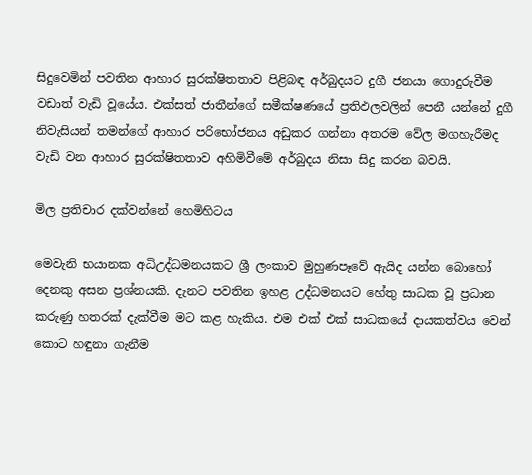සිදුවෙමින් පවතින ආහාර සුරක්ෂිතතාව පිළිබඳ අර්බුදයට දුගී ජනයා ගොදුරුවීම වඩාත් වැඩි වූයේය. එක්සත් ජාතීන්ගේ සමීක්ෂණයේ ප්‍රතිඵලවලින් පෙනී යන්නේ දුගී නිවැසියන් තමන්ගේ ආහාර පරිභෝජනය අඩුකර ගන්නා අතරම වේල මගහැරීමද වැඩි වන ආහාර සුරක්ෂිතතාව අහිමිවීමේ අර්බුදය නිසා සිදු කරන බවයි.

මිල ප්‍රතිචාර දක්වන්නේ හෙමිහිටය

මෙවැනි භයානක අධිඋද්ධමනයකට ශ්‍රී ලංකාව මුහුණපෑවේ ඇයිද යන්න බොහෝ දෙනකු අසන ප්‍රශ්නයකි. දැනට පවතින ඉහළ උද්ධමනයට හේතු සාධක වූ ප්‍රධාන කරුණු හතරක් දැක්වීම මට කළ හැකිය. එම එක් එක් සාධකයේ දායකත්වය වෙන් කොට හඳුනා ගැනීම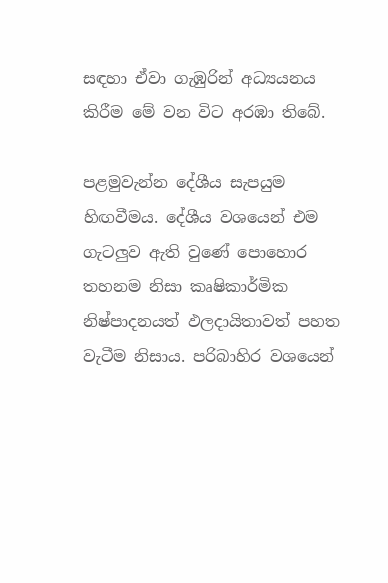සඳහා ඒවා ගැඹුරින් අධ්‍යයනය කිරීම මේ වන විට අරඹා තිබේ.

පළමුවැන්න දේශීය සැපයුම හිඟවීමය. දේශීය වශයෙන් එම ගැටලුව ඇති වුණේ පොහොර තහනම නිසා කෘෂිකාර්මික නිෂ්පාදනයත් ඵලදායිතාවත් පහත වැටීම නිසාය. පරිබාහිර වශයෙන්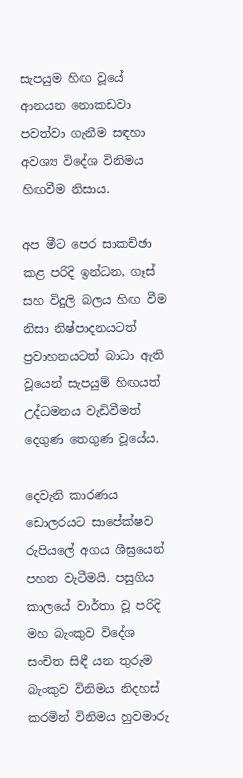සැපයුම හිඟ වූයේ ආනයන නොකඩවා පවත්වා ගැනීම සඳහා අවශ්‍ය විදේශ විනිමය හිඟවීම නිසාය.

අප මීට පෙර සාකච්ඡා කළ පරිදි ඉන්ධන, ගෑස් සහ විදුලි බලය හිඟ වීම නිසා නිෂ්පාදනයටත් ප්‍රවාහනයටත් බාධා ඇති වූයෙන් සැපයුම් හිඟයත් උද්ධමනය වැඩිවීමත් දෙගුණ තෙගුණ වූයේය.

දෙවැනි කාරණය ඩොලරයට සාපේක්ෂව රුපියලේ අගය ශීඝ්‍රයෙන් පහත වැටීමයි. පසුගිය කාලයේ වාර්තා වූ පරිදි මහ බැංකුව විදේශ සංචිත සිඳී යන තුරුම බැංකුව විනිමය නිදහස් කරමින් විනිමය හුවමාරු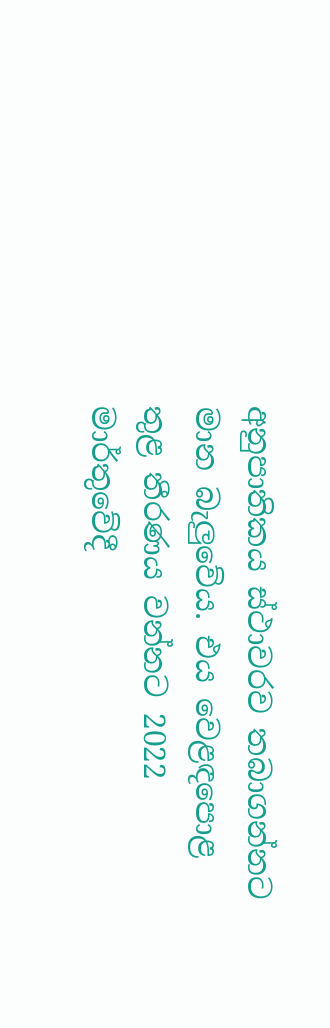අනුපාතිකය ස්ථාවරව තබාගන්නට මාන බැලුවේය. එය වෙළඳපොළ තුළ තීරණය වන්නට 2022 මාර්තුවේදී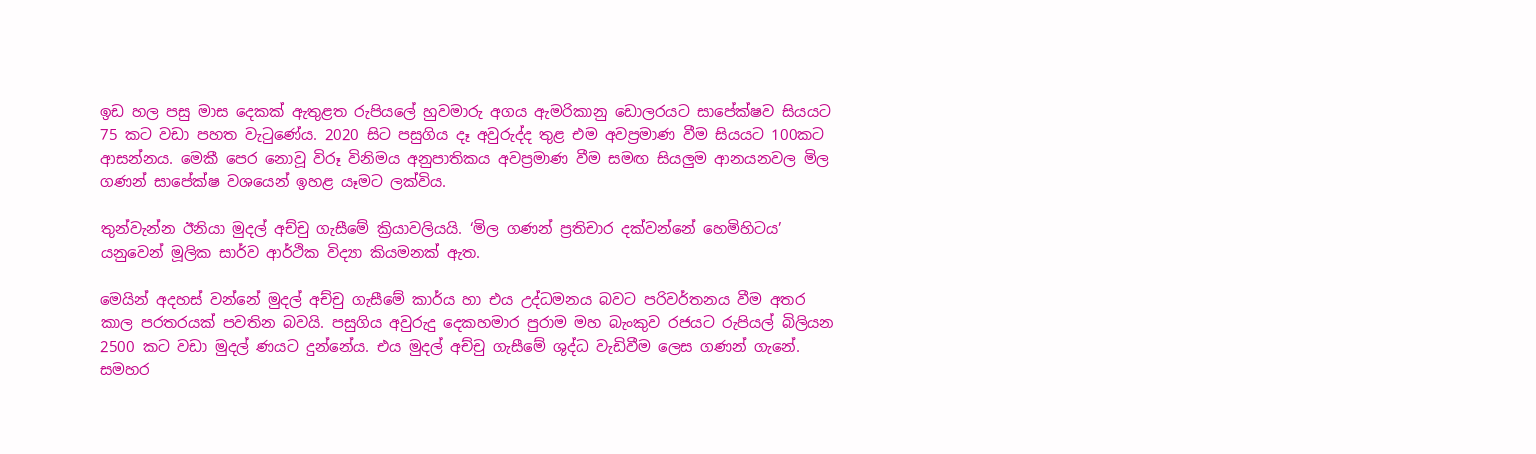ඉඩ හල පසු මාස දෙකක් ඇතුළත රුපියලේ හුවමාරු අගය ඇමරිකානු ඩොලරයට සාපේක්ෂව සියයට 75 කට වඩා පහත වැටුණේය. 2020 සිට පසුගිය දෑ අවුරුද්ද තුළ එම අවප්‍රමාණ වීම සියයට 100කට ආසන්නය. මෙකී පෙර නොවූ විරූ විනිමය අනුපාතිකය අවප්‍රමාණ වීම සමඟ සියලුම ආනයනවල මිල ගණන් සාපේක්ෂ වශයෙන් ඉහළ යෑමට ලක්විය.

තුන්වැන්න ඊනියා මුදල් අච්චු ගැසීමේ ක්‍රියාවලියයි. ‘මිල ගණන් ප්‍රතිචාර දක්වන්නේ හෙමිහිටය’ යනුවෙන් මූලික සාර්ව ආර්ථික විද්‍යා කියමනක් ඇත.

මෙයින් අදහස් වන්නේ මුදල් අච්චු ගැසීමේ කාර්ය හා එය උද්ධමනය බවට පරිවර්තනය වීම අතර කාල පරතරයක් පවතින බවයි. පසුගිය අවුරුදු දෙකහමාර පුරාම මහ බැංකුව රජයට රුපියල් බිලියන 2500 කට වඩා මුදල් ණයට දුන්නේය. එය මුදල් අච්චු ගැසීමේ ශුද්ධ වැඩිවීම ලෙස ගණන් ගැනේ. සමහර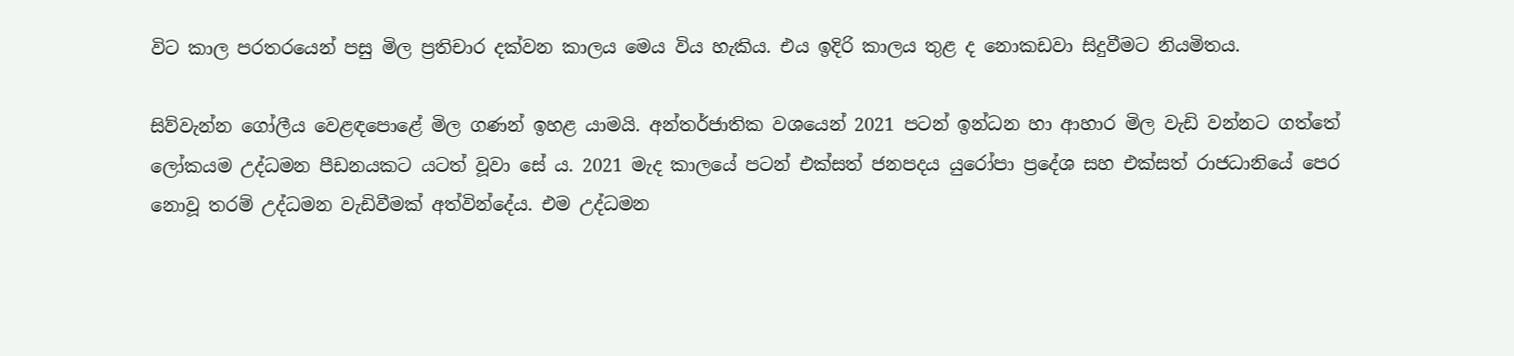විට කාල පරතරයෙන් පසු මිල ප්‍රතිචාර දක්වන කාලය මෙය විය හැකිය. එය ඉදිරි කාලය තුළ ද නොකඩවා සිදුවීමට නියමිතය.

සිව්වැන්න ගෝලීය වෙළඳපොළේ මිල ගණන් ඉහළ යාමයි. අන්තර්ජාතික වශයෙන් 2021 පටන් ඉන්ධන හා ආහාර මිල වැඩි වන්නට ගත්තේ ලෝකයම උද්ධමන පීඩනයකට යටත් වූවා සේ ය. 2021 මැද කාලයේ පටන් එක්සත් ජනපදය යුරෝපා ප්‍රදේශ සහ එක්සත් රාජධානියේ පෙර නොවූ තරම් උද්ධමන වැඩිවීමක් අත්වින්දේය. එම උද්ධමන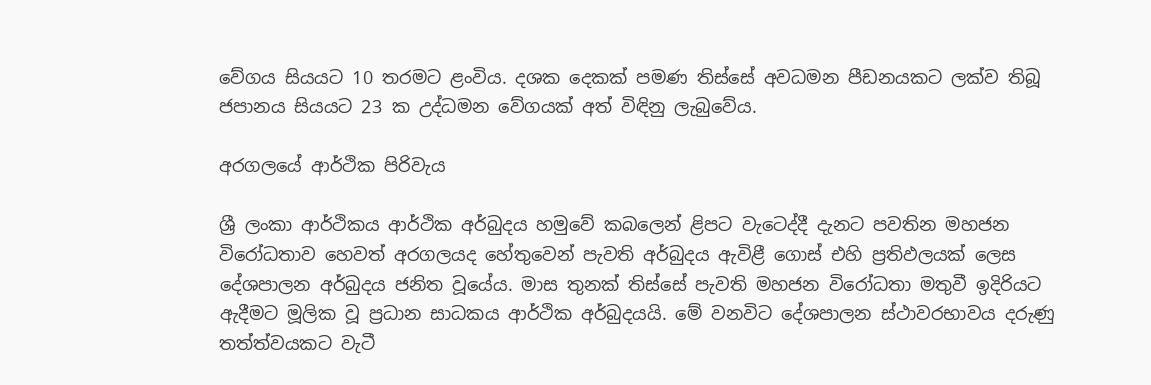වේගය සියයට 10 තරමට ළංවිය. දශක දෙකක් පමණ තිස්සේ අවධමන පීඩනයකට ලක්ව තිබූ ජපානය සියයට 23 ක උද්ධමන වේගයක් අත් විඳිනු ලැබුවේය.

අරගලයේ ආර්ථික පිරිවැය

ශ්‍රී ලංකා ආර්ථිකය ආර්ථික අර්බුදය හමුවේ කබලෙන් ළිපට වැටෙද්දී දැනට පවතින මහජන විරෝධතාව හෙවත් අරගලයද හේතුවෙන් පැවති අර්බුදය ඇවිළී ගොස් එහි ප්‍රතිඵලයක් ලෙස දේශපාලන අර්බුදය ජනිත වූයේය. මාස තුනක් තිස්සේ පැවති මහජන විරෝධතා මතුවී ඉදිරියට ඇදීමට මූලික වූ ප්‍රධාන සාධකය ආර්ථික අර්බුදයයි. මේ වනවිට දේශපාලන ස්ථාවරභාවය දරුණු තත්ත්වයකට වැටී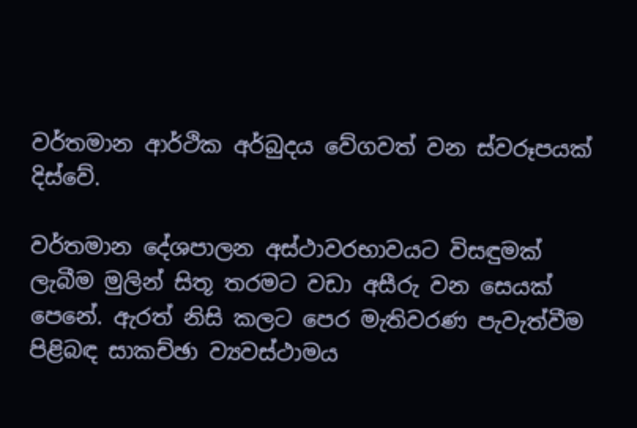වර්තමාන ආර්ථික අර්බුදය වේගවත් වන ස්වරූපයක් දිස්වේ.

වර්තමාන දේශපාලන අස්ථාවරභාවයට විසඳුමක් ලැබීම මුලින් සිතූ තරමට වඩා අසීරු වන සෙයක් පෙනේ. ඇරත් නිසි කලට පෙර මැතිවරණ පැවැත්වීම පිළිබඳ සාකච්ඡා ව්‍යවස්ථාමය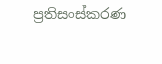ප්‍රතිසංස්කරණ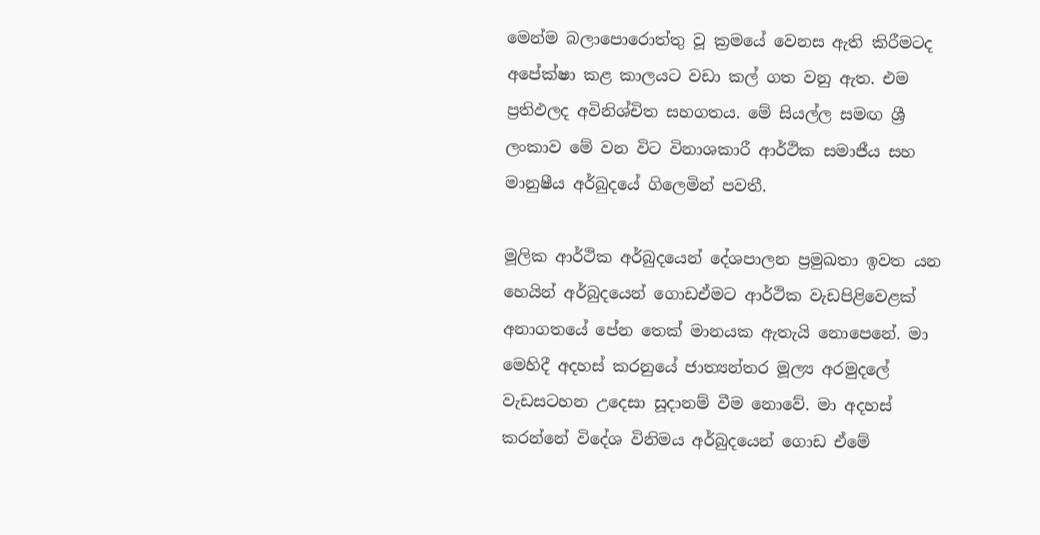මෙන්ම බලාපොරොත්තු වූ ක්‍රමයේ වෙනස ඇති කිරීමටද අපේක්ෂා කළ කාලයට වඩා කල් ගත වනු ඇත. එම ප්‍රතිඵලද අවිනිශ්චිත සහගතය. මේ සියල්ල සමඟ ශ්‍රී ලංකාව මේ වන විට විනාශකාරී ආර්ථික සමාජීය සහ මානුෂීය අර්බුදයේ ගිලෙමින් පවතී.

මූලික ආර්ථික අර්බුදයෙන් දේශපාලන ප්‍රමුඛතා ඉවත යන හෙයින් අර්බුදයෙන් ගොඩඒමට ආර්ථික වැඩපිළිවෙළක් අනාගතයේ පේන තෙක් මානයක ඇතැයි නොපෙනේ. මා මෙහිදී අදහස් කරනුයේ ජාත්‍යන්තර මූල්‍ය අරමුදලේ වැඩසටහන උදෙසා සූදානම් වීම නොවේ. මා අදහස් කරන්නේ විදේශ විනිමය අර්බුදයෙන් ගොඩ ඒමේ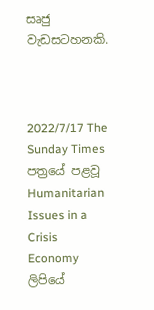සෘජු වැඩසටහනකි.



2022/7/17 The Sunday Times පත්‍රයේ පළවූ Humanitarian Issues in a Crisis Economy ලිපියේ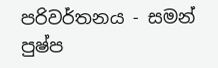පරිවර්තනය - සමන් පුෂ්ප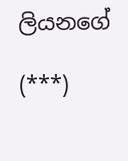ලියනගේ

(***)